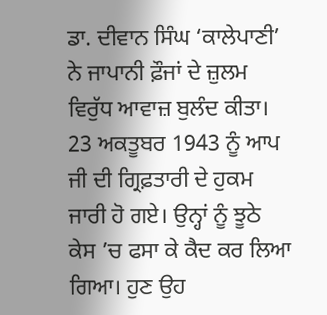ਡਾ. ਦੀਵਾਨ ਸਿੰਘ ‘ਕਾਲੇਪਾਣੀ’ ਨੇ ਜਾਪਾਨੀ ਫ਼ੌਜਾਂ ਦੇ ਜ਼ੁਲਮ ਵਿਰੁੱਧ ਆਵਾਜ਼ ਬੁਲੰਦ ਕੀਤਾ। 23 ਅਕਤੂਬਰ 1943 ਨੂੰ ਆਪ ਜੀ ਦੀ ਗ੍ਰਿਫ਼ਤਾਰੀ ਦੇ ਹੁਕਮ ਜਾਰੀ ਹੋ ਗਏ। ਉਨ੍ਹਾਂ ਨੂੰ ਝੂਠੇ ਕੇਸ ’ਚ ਫਸਾ ਕੇ ਕੈਦ ਕਰ ਲਿਆ ਗਿਆ। ਹੁਣ ਉਹ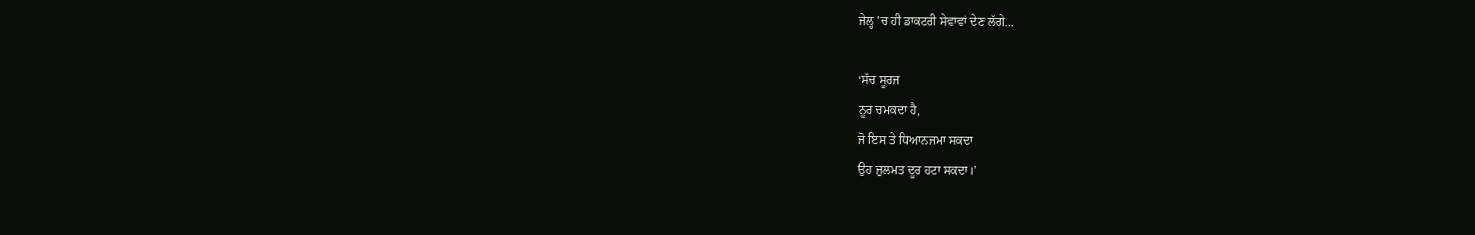ਜੇਲ੍ਹ ’ਚ ਹੀ ਡਾਕਟਰੀ ਸੇਵਾਵਾਂ ਦੇਣ ਲੱਗੇ...

‘ਸੱਚ ਸੂਰਜ
ਨੂਰ ਚਮਕਦਾ ਹੈ,
ਜੋ ਇਸ ਤੇ ਧਿਆਨਜਮਾ ਸਕਦਾ
ਉਹ ਜ਼ੁਲਮਤ ਦੂਰ ਹਟਾ ਸਕਦਾ।’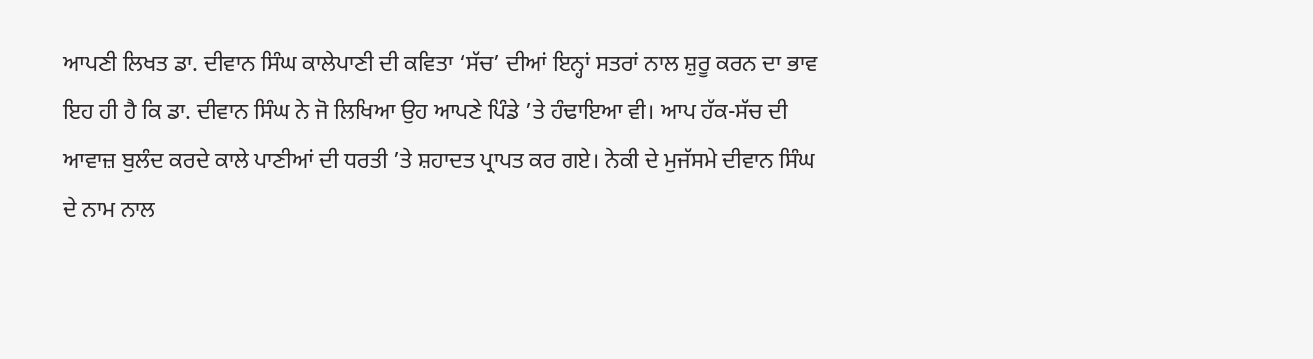ਆਪਣੀ ਲਿਖਤ ਡਾ. ਦੀਵਾਨ ਸਿੰਘ ਕਾਲੇਪਾਣੀ ਦੀ ਕਵਿਤਾ ‘ਸੱਚ’ ਦੀਆਂ ਇਨ੍ਹਾਂ ਸਤਰਾਂ ਨਾਲ ਸ਼ੁਰੂ ਕਰਨ ਦਾ ਭਾਵ ਇਹ ਹੀ ਹੈ ਕਿ ਡਾ. ਦੀਵਾਨ ਸਿੰਘ ਨੇ ਜੋ ਲਿਖਿਆ ਉਹ ਆਪਣੇ ਪਿੰਡੇ ’ਤੇ ਹੰਢਾਇਆ ਵੀ। ਆਪ ਹੱਕ-ਸੱਚ ਦੀ ਆਵਾਜ਼ ਬੁਲੰਦ ਕਰਦੇ ਕਾਲੇ ਪਾਣੀਆਂ ਦੀ ਧਰਤੀ ’ਤੇ ਸ਼ਹਾਦਤ ਪ੍ਰਾਪਤ ਕਰ ਗਏ। ਨੇਕੀ ਦੇ ਮੁਜੱਸਮੇ ਦੀਵਾਨ ਸਿੰਘ ਦੇ ਨਾਮ ਨਾਲ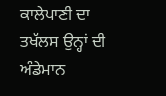ਕਾਲੇਪਾਣੀ ਦਾ ਤਖੱਲਸ ਉਨ੍ਹਾਂ ਦੀ ਅੰਡੇਮਾਨ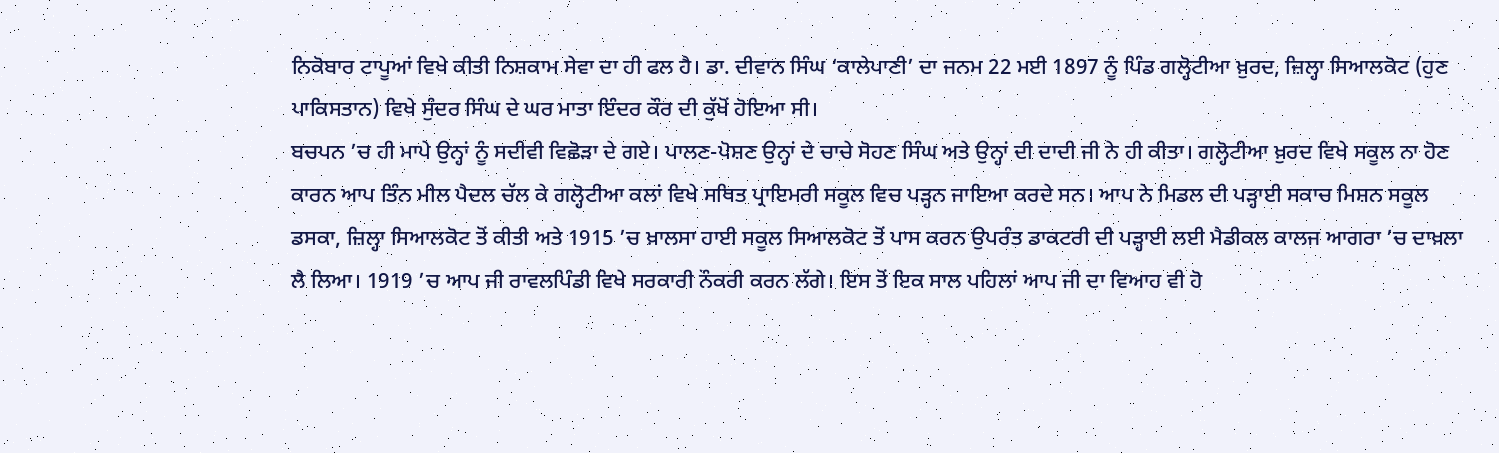ਨਿਕੋਬਾਰ ਟਾਪੂਆਂ ਵਿਖੇ ਕੀਤੀ ਨਿਸ਼ਕਾਮ ਸੇਵਾ ਦਾ ਹੀ ਫਲ ਹੈ। ਡਾ. ਦੀਵਾਨ ਸਿੰਘ ‘ਕਾਲੇਪਾਣੀ’ ਦਾ ਜਨਮ 22 ਮਈ 1897 ਨੂੰ ਪਿੰਡ ਗਲ੍ਹੋਟੀਆ ਖ਼ੁਰਦ, ਜ਼ਿਲ੍ਹਾ ਸਿਆਲਕੋਟ (ਹੁਣ ਪਾਕਿਸਤਾਨ) ਵਿਖੇ ਸੁੰਦਰ ਸਿੰਘ ਦੇ ਘਰ ਮਾਤਾ ਇੰਦਰ ਕੌਰ ਦੀ ਕੁੱਖੋਂ ਹੋਇਆ ਸੀ।
ਬਚਪਨ ’ਚ ਹੀ ਮਾਪੇ ਉਨ੍ਹਾਂ ਨੂੰ ਸਦੀਵੀ ਵਿਛੋੜਾ ਦੇ ਗਏ। ਪਾਲਣ-ਪੋਸ਼ਣ ਉਨ੍ਹਾਂ ਦੇ ਚਾਚੇ ਸੋਹਣ ਸਿੰਘ ਅਤੇ ਉਨ੍ਹਾਂ ਦੀ ਦਾਦੀ ਜੀ ਨੇ ਹੀ ਕੀਤਾ। ਗਲ੍ਹੋਟੀਆ ਖ਼ੁਰਦ ਵਿਖੇ ਸਕੂਲ ਨਾ ਹੋਣ ਕਾਰਨ ਆਪ ਤਿੰਨ ਮੀਲ ਪੈਦਲ ਚੱਲ ਕੇ ਗਲ੍ਹੋਟੀਆ ਕਲਾਂ ਵਿਖੇ ਸਥਿਤ ਪ੍ਰਾਇਮਰੀ ਸਕੂਲ ਵਿਚ ਪੜ੍ਹਨ ਜਾਇਆ ਕਰਦੇ ਸਨ। ਆਪ ਨੇ ਮਿਡਲ ਦੀ ਪੜ੍ਹਾਈ ਸਕਾਚ ਮਿਸ਼ਨ ਸਕੂਲ ਡਸਕਾ, ਜ਼ਿਲ੍ਹਾ ਸਿਆਲਕੋਟ ਤੋਂ ਕੀਤੀ ਅਤੇ 1915 ’ਚ ਖ਼ਾਲਸਾ ਹਾਈ ਸਕੂਲ ਸਿਆਲਕੋਟ ਤੋਂ ਪਾਸ ਕਰਨ ਉਪਰੰਤ ਡਾਕਟਰੀ ਦੀ ਪੜ੍ਹਾਈ ਲਈ ਮੈਡੀਕਲ ਕਾਲਜ ਆਗਰਾ ’ਚ ਦਾਖ਼ਲਾ ਲੈ ਲਿਆ। 1919 ’ਚ ਆਪ ਜੀ ਰਾਵਲਪਿੰਡੀ ਵਿਖੇ ਸਰਕਾਰੀ ਨੌਕਰੀ ਕਰਨ ਲੱਗੇ। ਇਸ ਤੋਂ ਇਕ ਸਾਲ ਪਹਿਲਾਂ ਆਪ ਜੀ ਦਾ ਵਿਆਹ ਵੀ ਹੋ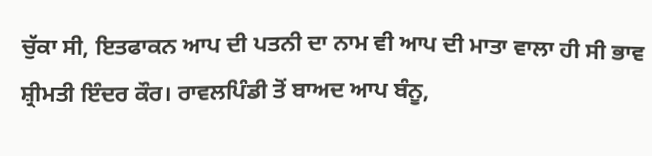ਚੁੱਕਾ ਸੀ, ਇਤਫਾਕਨ ਆਪ ਦੀ ਪਤਨੀ ਦਾ ਨਾਮ ਵੀ ਆਪ ਦੀ ਮਾਤਾ ਵਾਲਾ ਹੀ ਸੀ ਭਾਵ ਸ਼੍ਰੀਮਤੀ ਇੰਦਰ ਕੌਰ। ਰਾਵਲਪਿੰਡੀ ਤੋਂ ਬਾਅਦ ਆਪ ਬੰਨੂ,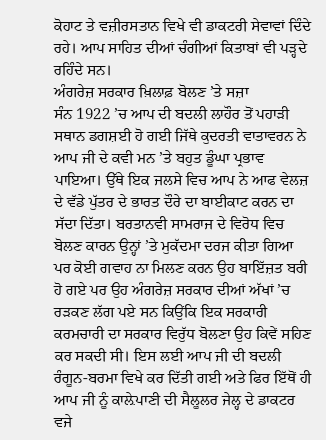ਕੋਹਾਟ ਤੇ ਵਜ਼ੀਰਸਤਾਨ ਵਿਖੇ ਵੀ ਡਾਕਟਰੀ ਸੇਵਾਵਾਂ ਦਿੰਦੇ ਰਹੇ। ਆਪ ਸਾਹਿਤ ਦੀਆਂ ਚੰਗੀਆਂ ਕਿਤਾਬਾਂ ਵੀ ਪੜ੍ਹਦੇ ਰਹਿੰਦੇ ਸਨ।
ਅੰਗਰੇਜ਼ ਸਰਕਾਰ ਖ਼ਿਲਾਫ਼ ਬੋਲਣ ’ਤੇ ਸਜ਼ਾ
ਸੰਨ 1922 ’ਚ ਆਪ ਦੀ ਬਦਲੀ ਲਾਹੌਰ ਤੋਂ ਪਹਾੜੀ ਸਥਾਨ ਡਗਸ਼ਈ ਹੋ ਗਈ ਜਿੱਥੇ ਕੁਦਰਤੀ ਵਾਤਾਵਰਨ ਨੇ ਆਪ ਜੀ ਦੇ ਕਵੀ ਮਨ ’ਤੇ ਬਹੁਤ ਡੂੰਘਾ ਪ੍ਰਭਾਵ ਪਾਇਆ। ਉੱਥੇ ਇਕ ਜਲਸੇ ਵਿਚ ਆਪ ਨੇ ਆਫ ਵੇਲਜ਼ ਦੇ ਵੱਡੇ ਪੁੱਤਰ ਦੇ ਭਾਰਤ ਦੌਰੇ ਦਾ ਬਾਈਕਾਟ ਕਰਨ ਦਾ ਸੱਦਾ ਦਿੱਤਾ। ਬਰਤਾਨਵੀ ਸਾਮਰਾਜ ਦੇ ਵਿਰੋਧ ਵਿਚ ਬੋਲਣ ਕਾਰਨ ਉਨ੍ਹਾਂ ’ਤੇ ਮੁਕੱਦਮਾ ਦਰਜ ਕੀਤਾ ਗਿਆ ਪਰ ਕੋਈ ਗਵਾਹ ਨਾ ਮਿਲਣ ਕਰਨ ਉਹ ਬਾਇੱਜ਼ਤ ਬਰੀ ਹੋ ਗਏ ਪਰ ਉਹ ਅੰਗਰੇਜ਼ ਸਰਕਾਰ ਦੀਆਂ ਅੱਖਾਂ ’ਚ ਰੜਕਣ ਲੱਗ ਪਏ ਸਨ ਕਿਉਂਕਿ ਇਕ ਸਰਕਾਰੀ ਕਰਮਚਾਰੀ ਦਾ ਸਰਕਾਰ ਵਿਰੁੱਧ ਬੋਲਣਾ ਉਹ ਕਿਵੇਂ ਸਹਿਣ ਕਰ ਸਕਦੀ ਸੀ। ਇਸ ਲਈ ਆਪ ਜੀ ਦੀ ਬਦਲੀ ਰੰਗੂਨ-ਬਰਮਾ ਵਿਖੇ ਕਰ ਦਿੱਤੀ ਗਈ ਅਤੇ ਫਿਰ ਇੱਥੋਂ ਹੀ ਆਪ ਜੀ ਨੂੰ ਕਾਲ਼ੇਪਾਣੀ ਦੀ ਸੈਲੂਲਰ ਜੇਲ੍ਹ ਦੇ ਡਾਕਟਰ ਵਜੇ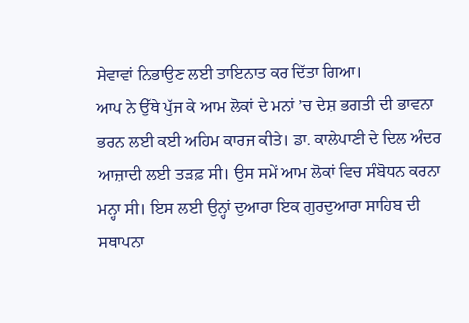ਸੇਵਾਵਾਂ ਨਿਭਾਉਣ ਲਈ ਤਾਇਨਾਤ ਕਰ ਦਿੱਤਾ ਗਿਆ।
ਆਪ ਨੇ ਉੱਥੇ ਪੁੱਜ ਕੇ ਆਮ ਲੋਕਾਂ ਦੇ ਮਨਾਂ ’ਚ ਦੇਸ਼ ਭਗਤੀ ਦੀ ਭਾਵਨਾ ਭਰਨ ਲਈ ਕਈ ਅਹਿਮ ਕਾਰਜ ਕੀਤੇ। ਡਾ. ਕਾਲੇਪਾਣੀ ਦੇ ਦਿਲ ਅੰਦਰ ਆਜ਼ਾਦੀ ਲਈ ਤੜਫ਼ ਸੀ। ਉਸ ਸਮੇਂ ਆਮ ਲੋਕਾਂ ਵਿਚ ਸੰਬੋਧਨ ਕਰਨਾ ਮਨ੍ਹਾ ਸੀ। ਇਸ ਲਈ ਉਨ੍ਹਾਂ ਦੁਆਰਾ ਇਕ ਗੁਰਦੁਆਰਾ ਸਾਹਿਬ ਦੀ ਸਥਾਪਨਾ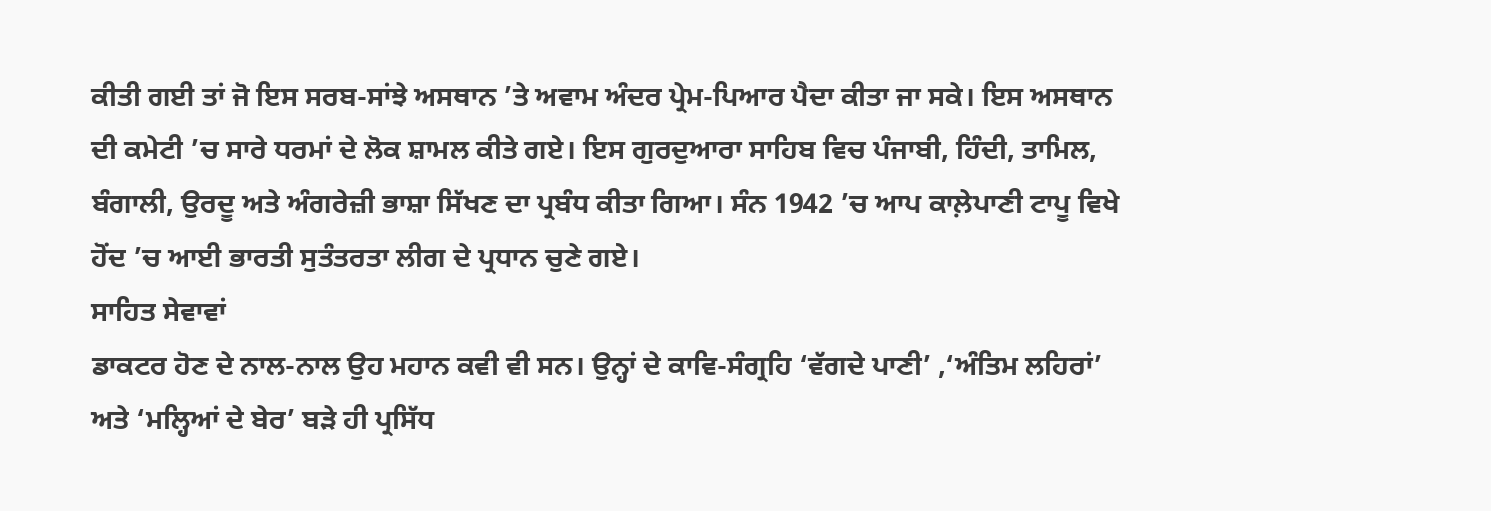ਕੀਤੀ ਗਈ ਤਾਂ ਜੋ ਇਸ ਸਰਬ-ਸਾਂਝੇ ਅਸਥਾਨ ’ਤੇ ਅਵਾਮ ਅੰਦਰ ਪ੍ਰੇਮ-ਪਿਆਰ ਪੈਦਾ ਕੀਤਾ ਜਾ ਸਕੇ। ਇਸ ਅਸਥਾਨ ਦੀ ਕਮੇਟੀ ’ਚ ਸਾਰੇ ਧਰਮਾਂ ਦੇ ਲੋਕ ਸ਼ਾਮਲ ਕੀਤੇ ਗਏ। ਇਸ ਗੁਰਦੁਆਰਾ ਸਾਹਿਬ ਵਿਚ ਪੰਜਾਬੀ, ਹਿੰਦੀ, ਤਾਮਿਲ, ਬੰਗਾਲੀ, ਉਰਦੂ ਅਤੇ ਅੰਗਰੇਜ਼ੀ ਭਾਸ਼ਾ ਸਿੱਖਣ ਦਾ ਪ੍ਰਬੰਧ ਕੀਤਾ ਗਿਆ। ਸੰਨ 1942 ’ਚ ਆਪ ਕਾਲ਼ੇਪਾਣੀ ਟਾਪੂ ਵਿਖੇ ਹੋਂਦ ’ਚ ਆਈ ਭਾਰਤੀ ਸੁਤੰਤਰਤਾ ਲੀਗ ਦੇ ਪ੍ਰਧਾਨ ਚੁਣੇ ਗਏ।
ਸਾਹਿਤ ਸੇਵਾਵਾਂ
ਡਾਕਟਰ ਹੋਣ ਦੇ ਨਾਲ-ਨਾਲ ਉਹ ਮਹਾਨ ਕਵੀ ਵੀ ਸਨ। ਉਨ੍ਹਾਂ ਦੇ ਕਾਵਿ-ਸੰਗ੍ਰਹਿ ‘ਵੱਗਦੇ ਪਾਣੀ’ ,‘ਅੰਤਿਮ ਲਹਿਰਾਂ’ ਅਤੇ ‘ਮਲ੍ਹਿਆਂ ਦੇ ਬੇਰ’ ਬੜੇ ਹੀ ਪ੍ਰਸਿੱਧ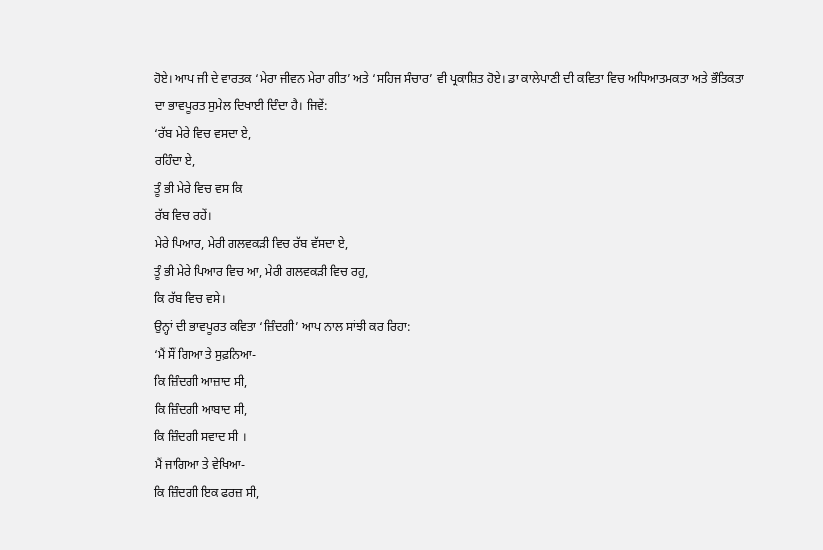ਹੋਏ। ਆਪ ਜੀ ਦੇ ਵਾਰਤਕ ‘ਮੇਰਾ ਜੀਵਨ ਮੇਰਾ ਗੀਤ’ ਅਤੇ ‘ਸਹਿਜ ਸੰਚਾਰ’ ਵੀ ਪ੍ਰਕਾਸ਼ਿਤ ਹੋਏ। ਡਾ ਕਾਲੇਪਾਣੀ ਦੀ ਕਵਿਤਾ ਵਿਚ ਅਧਿਆਤਮਕਤਾ ਅਤੇ ਭੌਤਿਕਤਾ
ਦਾ ਭਾਵਪੂਰਤ ਸੁਮੇਲ ਦਿਖਾਈ ਦਿੰਦਾ ਹੈ। ਜਿਵੇਂ:
‘ਰੱਬ ਮੇਰੇ ਵਿਚ ਵਸਦਾ ਏ,
ਰਹਿੰਦਾ ਏ,
ਤੂੰ ਭੀ ਮੇਰੇ ਵਿਚ ਵਸ ਕਿ
ਰੱਬ ਵਿਚ ਰਹੇਂ।
ਮੇਰੇ ਪਿਆਰ, ਮੇਰੀ ਗਲਵਕੜੀ ਵਿਚ ਰੱਬ ਵੱਸਦਾ ਏ,
ਤੂੰ ਭੀ ਮੇਰੇ ਪਿਆਰ ਵਿਚ ਆ, ਮੇਰੀ ਗਲਵਕੜੀ ਵਿਚ ਰਹੁ,
ਕਿ ਰੱਬ ਵਿਚ ਵਸੇ।
ਉਨ੍ਹਾਂ ਦੀ ਭਾਵਪੂਰਤ ਕਵਿਤਾ ‘ਜ਼ਿੰਦਗੀ’ ਆਪ ਨਾਲ ਸਾਂਝੀ ਕਰ ਰਿਹਾ:
‘ਮੈਂ ਸੌਂ ਗਿਆ ਤੇ ਸੁਫ਼ਨਿਆ-
ਕਿ ਜ਼ਿੰਦਗੀ ਆਜ਼ਾਦ ਸੀ,
ਕਿ ਜ਼ਿੰਦਗੀ ਆਬਾਦ ਸੀ,
ਕਿ ਜ਼ਿੰਦਗੀ ਸਵਾਦ ਸੀ ।
ਮੈਂ ਜਾਗਿਆ ਤੇ ਵੇਖਿਆ-
ਕਿ ਜ਼ਿੰਦਗੀ ਇਕ ਫਰਜ਼ ਸੀ,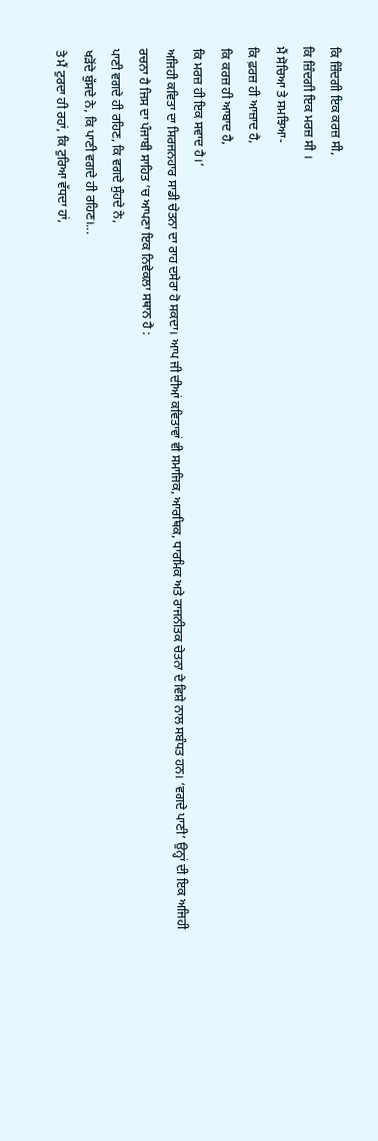ਕਿ ਜ਼ਿੰਦਗੀ ਇਕ ਕਰਜ਼ ਸੀ,
ਕਿ ਜ਼ਿੰਦਗੀ ਇਕ ਮਰਜ਼ ਸੀ ।
ਮੈਂ ਸੋਚਿਆ ਤੇ ਸਮਝਿਆ-
ਕਿ ਫ਼ਰਜ਼ ਹੀ ਆਜ਼ਾਦ ਹੈ,
ਕਿ ਕਰਜ਼ ਹੀ ਆਬਾਦ ਹੈ,
ਕਿ ਮਰਜ਼ ਹੀ ਇਕ ਸਵਾਦ ਹੈ।’
ਅਜਿਹੀ ਕਵਿਤਾ ਦਾ ਸਿਰਜਨਹਾਰ ਸਾਡੀ ਚੇਤਨਾ ਦਾ ਰਾਹ ਦਸੇਰਾ ਹੋ ਸਕਦਾ। ਆਪ ਜੀ ਦੀਆਂ ਕਵਿਤਾਵਾਂ ਵੀ ਸਮਾਜਿਕ, ਆਰਥਿਕ, ਧਾਰਮਿਕ ਅਤੇ ਰਾਜਨੀਤਕ ਚੇਤਨਾ ਦੇ ਵਿਸ਼ੇ ਨਾਲ ਸਬੰਧਤ ਹਨ। ‘ਵਗਦੇ ਪਾਣੀ’ ਉਨ੍ਹਾਂ ਦੀ ਇਕ ਅਜਿਹੀ ਰਚਨਾ ਹੈ ਜਿਸ ਦਾ ਪੰਜਾਬੀ ਸਾਹਿਤ ’ਚ ਆਪਣਾ ਇਕ ਨਿਵੇਕਲਾ ਸਥਾਨ ਹੈ :
ਪਾਣੀ ਵਗਦੇ ਹੀ ਰਹਿਣ, ਕਿ ਵਗਦੇ ਸੁੰਹਦੇ ਨੇ,
ਖੜੋਂਦੇ ਬੁੱਸਦੇ ਨੇ, ਕਿ ਪਾਣੀ ਵਗਦੇ ਹੀ ਰਹਿਣ।...
ਤੇ ਮੈਂ ਟੁਰਦਾ ਹੀ ਰਹਾਂ, ਕਿ ਟੁਰਿਆ ਵੱਧਦਾ ਹਾਂ,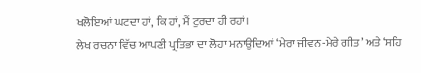ਖਲੋਇਆਂ ਘਟਦਾ ਹਾਂ, ਕਿ ਹਾਂ, ਮੈਂ ਟੁਰਦਾ ਹੀ ਰਹਾਂ।
ਲੇਖ ਰਚਨਾ ਵਿੱਚ ਆਪਣੀ ਪ੍ਰਤਿਭਾ ਦਾ ਲੋਹਾ ਮਨਾਉਦਿਆਂ ‘ਮੇਰਾ ਜੀਵਨ-ਮੇਰੇ ਗੀਤ’ ਅਤੇ ‘ਸਹਿ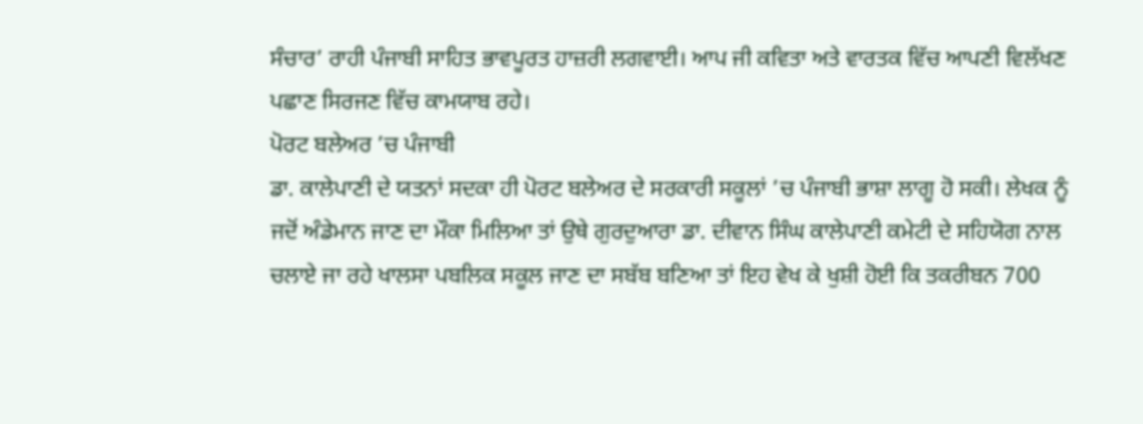ਸੰਚਾਰ’ ਰਾਹੀ ਪੰਜਾਬੀ ਸਾਹਿਤ ਭਾਵਪੂਰਤ ਹਾਜ਼ਰੀ ਲਗਵਾਈ। ਆਪ ਜੀ ਕਵਿਤਾ ਅਤੇ ਵਾਰਤਕ ਵਿੱਚ ਆਪਣੀ ਵਿਲੱਖਣ ਪਛਾਣ ਸਿਰਜਣ ਵਿੱਚ ਕਾਮਯਾਬ ਰਹੇ।
ਪੋਰਟ ਬਲੇਅਰ ’ਚ ਪੰਜਾਬੀ
ਡਾ. ਕਾਲੇਪਾਣੀ ਦੇ ਯਤਨਾਂ ਸਦਕਾ ਹੀ ਪੋਰਟ ਬਲੇਅਰ ਦੇ ਸਰਕਾਰੀ ਸਕੂਲਾਂ ’ਚ ਪੰਜਾਬੀ ਭਾਸ਼ਾ ਲਾਗੂ ਹੋ ਸਕੀ। ਲੇਖਕ ਨੂੰ ਜਦੋਂ ਅੰਡੇਮਾਨ ਜਾਣ ਦਾ ਮੌਕਾ ਮਿਲਿਆ ਤਾਂ ਉਥੇ ਗੁਰਦੁਆਰਾ ਡਾ. ਦੀਵਾਨ ਸਿੰਘ ਕਾਲੇਪਾਣੀ ਕਮੇਟੀ ਦੇ ਸਹਿਯੋਗ ਨਾਲ ਚਲਾਏ ਜਾ ਰਹੇ ਖਾਲਸਾ ਪਬਲਿਕ ਸਕੂਲ ਜਾਣ ਦਾ ਸਬੱਬ ਬਣਿਆ ਤਾਂ ਇਹ ਵੇਖ ਕੇ ਖੁਸ਼ੀ ਹੋਈ ਕਿ ਤਕਰੀਬਨ 700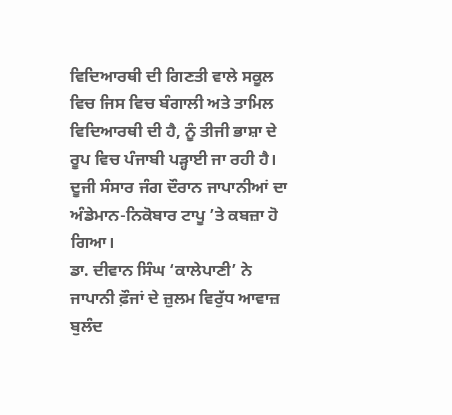ਵਿਦਿਆਰਥੀ ਦੀ ਗਿਣਤੀ ਵਾਲੇ ਸਕੂਲ ਵਿਚ ਜਿਸ ਵਿਚ ਬੰਗਾਲੀ ਅਤੇ ਤਾਮਿਲ ਵਿਦਿਆਰਥੀ ਦੀ ਹੈ, ਨੂੰ ਤੀਜੀ ਭਾਸ਼ਾ ਦੇ ਰੂਪ ਵਿਚ ਪੰਜਾਬੀ ਪੜ੍ਹਾਈ ਜਾ ਰਹੀ ਹੈ। ਦੂਜੀ ਸੰਸਾਰ ਜੰਗ ਦੌਰਾਨ ਜਾਪਾਨੀਆਂ ਦਾ ਅੰਡੇਮਾਨ-ਨਿਕੋਬਾਰ ਟਾਪੂ ’ਤੇ ਕਬਜ਼ਾ ਹੋ ਗਿਆ।
ਡਾ. ਦੀਵਾਨ ਸਿੰਘ ‘ਕਾਲੇਪਾਣੀ’ ਨੇ ਜਾਪਾਨੀ ਫ਼ੌਜਾਂ ਦੇ ਜ਼ੁਲਮ ਵਿਰੁੱਧ ਆਵਾਜ਼ ਬੁਲੰਦ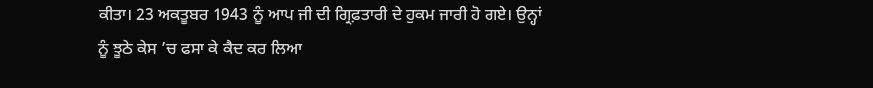ਕੀਤਾ। 23 ਅਕਤੂਬਰ 1943 ਨੂੰ ਆਪ ਜੀ ਦੀ ਗ੍ਰਿਫ਼ਤਾਰੀ ਦੇ ਹੁਕਮ ਜਾਰੀ ਹੋ ਗਏ। ਉਨ੍ਹਾਂ ਨੂੰ ਝੂਠੇ ਕੇਸ ’ਚ ਫਸਾ ਕੇ ਕੈਦ ਕਰ ਲਿਆ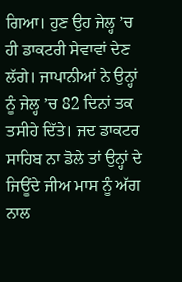ਗਿਆ। ਹੁਣ ਉਹ ਜੇਲ੍ਹ ’ਚ ਹੀ ਡਾਕਟਰੀ ਸੇਵਾਵਾਂ ਦੇਣ ਲੱਗੇ। ਜਾਪਾਨੀਆਂ ਨੇ ਉਨ੍ਹਾਂ ਨੂੰ ਜੇਲ੍ਹ ’ਚ 82 ਦਿਨਾਂ ਤਕ ਤਸੀਹੇ ਦਿੱਤੇ। ਜਦ ਡਾਕਟਰ ਸਾਹਿਬ ਨਾ ਡੋਲੇ ਤਾਂ ਉਨ੍ਹਾਂ ਦੇ ਜਿਊਂਦੇ ਜੀਅ ਮਾਸ ਨੂੰ ਅੱਗ ਨਾਲ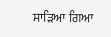ਸਾੜਿਆ ਗਿਆ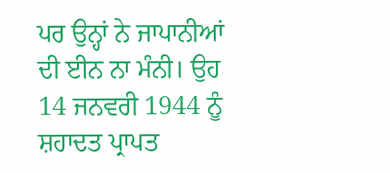ਪਰ ਉਨ੍ਹਾਂ ਨੇ ਜਾਪਾਨੀਆਂ ਦੀ ਈਨ ਨਾ ਮੰਨੀ। ਉਹ 14 ਜਨਵਰੀ 1944 ਨੂੰ ਸ਼ਹਾਦਤ ਪ੍ਰਾਪਤ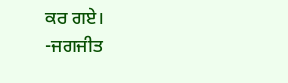ਕਰ ਗਏ।
-ਜਗਜੀਤ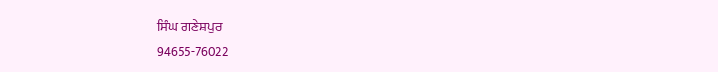ਸਿੰਘ ਗਣੇਸ਼ਪੁਰ
94655-76022